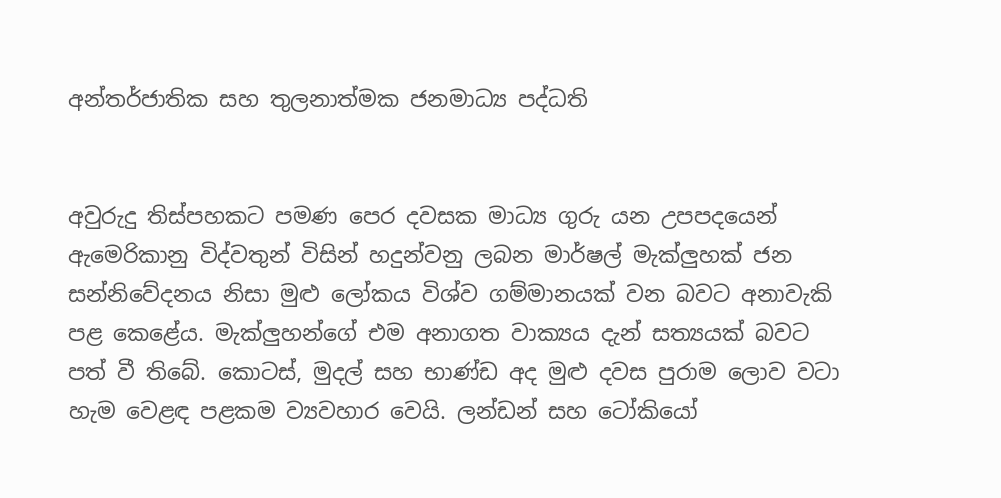අන්තර්ජාතික සහ තුලනාත්මක ජනමාධ්‍ය පද්ධති


අවුරුදු තිස්‌පහකට පමණ පෙර දවසක මාධ්‍ය ගුරු යන උපපදයෙන් ඇමෙරිකානු විද්වතුන් විසින් හදුන්වනු ලබන මාර්ෂල් මැක්‌ලුහක්‌ ජන සන්නිවේදනය නිසා මුළු ලෝකය විශ්ව ගම්මානයක්‌ වන බවට අනාවැකි පළ කෙළේය. මැක්‌ලුහන්ගේ එම අනාගත වාක්‍යය දැන් සත්‍යයක්‌ බවට පත් වී තිබේ. කොටස්‌, මුදල් සහ භාණ්‌ඩ අද මුළු දවස පුරාම ලොව වටා හැම වෙළඳ පළකම ව්‍යවහාර වෙයි. ලන්ඩන් සහ ටෝකියෝ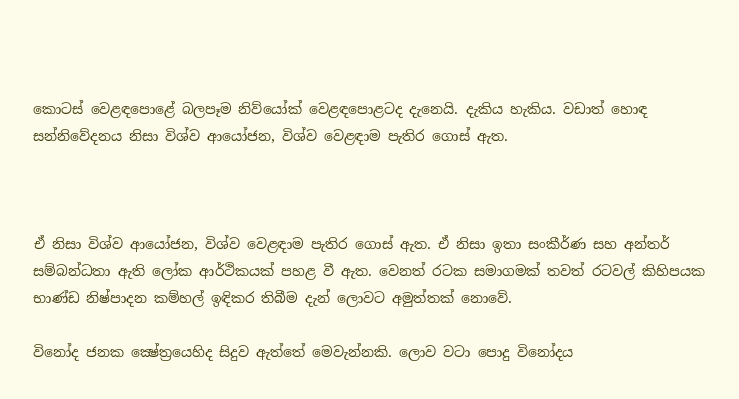කොටස්‌ වෙළඳපොළේ බලපෑම නිව්යෝක්‌ වෙළඳපොළටද දැනෙයි. දැකිය හැකිය. වඩාත් හොඳ සන්නිවේදනය නිසා විශ්ව ආයෝජන, විශ්ව වෙළඳාම පැතිර ගොස්‌ ඇත.



ඒ නිසා විශ්ව ආයෝජන, විශ්ව වෙළඳාම පැතිර ගොස්‌ ඇත. ඒ නිසා ඉතා සංකීර්ණ සහ අන්තර් සම්බන්ධතා ඇති ලෝක ආර්ථිකයක්‌ පහළ වී ඇත. වෙනත් රටක සමාගමක්‌ තවත් රටවල් කිහිපයක භාණ්‌ඩ නිෂ්පාදන කම්හල් ඉඳිකර තිබීම දැන් ලොවට අමුත්තක්‌ නොවේ.

විනෝද ජනක ක්‍ෂේත්‍රයෙහිද සිදුව ඇත්තේ මෙවැන්නකි. ලොව වටා පොදු විනෝදය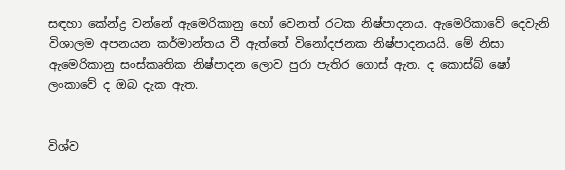සඳහා කේන්ද්‍ර වන්නේ ඇමෙරිකානු හෝ වෙනත් රටක නිෂ්පාදනය. ඇමෙරිකාවේ දෙවැනි විශාලම අපනයන කර්මාන්තය වී ඇත්තේ විනෝදජනක නිෂ්පාදනයයි. මේ නිසා ඇමෙරිකානු සංස්‌කෘතික නිෂ්පාදන ලොව පුරා පැතිර ගොස්‌ ඇත. ද කොස්‌බ් ෂෝ ලංකාවේ ද ඔබ දැක ඇත.


විශ්ව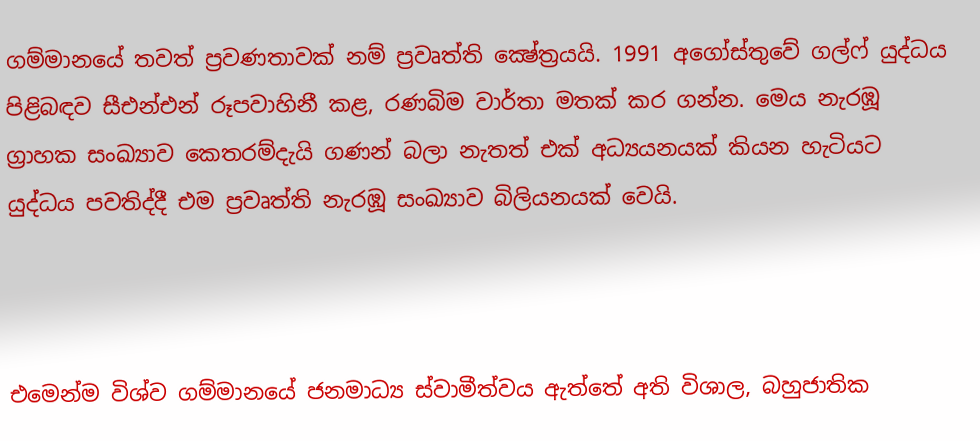ගම්මානයේ තවත් ප්‍රවණතාවක්‌ නම් ප්‍රවෘත්ති ක්‍ෂේත්‍රයයි. 1991 අගෝස්‌තුවේ ගල්ෆ් යුද්ධය පිළිබඳව සීඑන්එන් රූපවාහිනී කළ, රණබිම වාර්තා මතක්‌ කර ගන්න. මෙය නැරඹූ ග්‍රාහක සංඛ්‍යාව කෙතරම්දැයි ගණන් බලා නැතත් එක්‌ අධ්‍යයනයක්‌ කියන හැටියට යුද්ධය පවතිද්දී එම ප්‍රවෘත්ති නැරඹූ සංඛ්‍යාව බිලියනයක්‌ වෙයි.



එමෙන්ම විශ්ව ගම්මානයේ ජනමාධ්‍ය ස්‌වාමීත්වය ඇත්තේ අති විශාල, බහුජාතික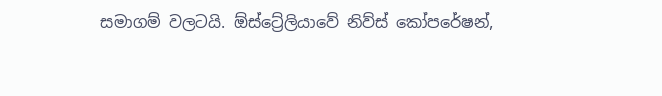සමාගම් වලටයි. ඕස්‌ට්‍රේලියාවේ නිව්ස්‌ කෝපරේෂන්,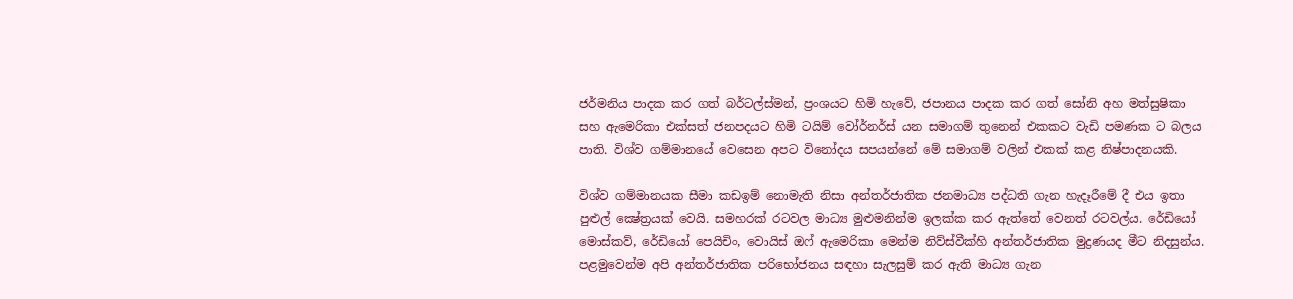ජර්මනිය පාදක කර ගත් බර්ටල්ස්‌මන්, ප්‍රංශයට හිමි හැවේ, ජපානය පාදක කර ගත් සෝනි අහ මත්සුෂිකා සහ ඇමෙරිකා එක්‌සත් ජනපදයට හිමි ටයිම් වෝර්නර්ස්‌ යන සමාගම් තුනෙන් එකකට වැඩි පමණක ට බලය පාති. විශ්ව ගම්මානයේ වෙසෙන අපට විනෝදය සපයන්නේ මේ සමාගම් වලින් එකක්‌ කළ නිෂ්පාදනයකි.

විශ්ව ගම්මානයක සීමා කඩඉම් නොමැති නිසා අන්තර්ජාතික ජනමාධ්‍ය පද්ධති ගැන හැදෑරීමේ දී එය ඉතා පුළුල් ක්‍ෂේත්‍රයක්‌ වෙයි. සමහරක්‌ රටවල මාධ්‍ය මුළුමනින්ම ඉලක්‌ක කර ඇත්තේ වෙනත් රටවල්ය. රේඩියෝ මොස්‌කව්, රේඩියෝ පෙයිචිං, වොයිස්‌ ඔෆ් ඇමෙරිකා මෙන්ම නිව්ස්‌වීක්‌හි අන්තර්ජාතික මුද්‍රණයද මීට නිදසුන්ය. පළමුවෙන්ම අපි අන්තර්ජාතික පරිභෝජනය සඳහා සැලසුම් කර ඇති මාධ්‍ය ගැන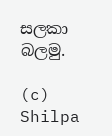සලකා බලමු.

(c) Shilpa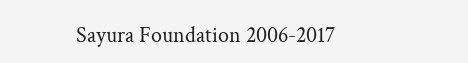Sayura Foundation 2006-2017